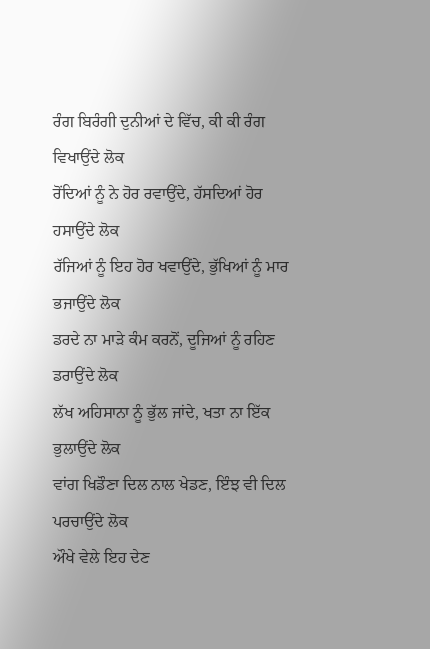ਰੰਗ ਬਿਰੰਗੀ ਦੁਨੀਆਂ ਦੇ ਵਿੱਚ, ਕੀ ਕੀ ਰੰਗ ਵਿਖਾਉਂਦੇ ਲੋਕ
ਰੋਂਦਿਆਂ ਨੂੰ ਨੇ ਹੋਰ ਰਵਾਉਂਦੇ, ਹੱਸਦਿਆਂ ਹੋਰ ਹਸਾਉਂਦੇ ਲੋਕ
ਰੱਜਿਆਂ ਨੂੰ ਇਹ ਹੋਰ ਖਵਾਉਂਦੇ, ਭੁੱਖਿਆਂ ਨੂੰ ਮਾਰ ਭਜਾਉਂਦੇ ਲੋਕ
ਡਰਦੇ ਨਾ ਮਾੜੇ ਕੰਮ ਕਰਨੋਂ, ਦੂਜਿਆਂ ਨੂੰ ਰਹਿਣ ਡਰਾਉਂਦੇ ਲੋਕ
ਲੱਖ ਅਹਿਸਾਨਾ ਨੂੰ ਭੁੱਲ ਜਾਂਦੇ, ਖਤਾ ਨਾ ਇੱਕ ਭੁਲਾਉਂਦੇ ਲੋਕ
ਵਾਂਗ ਖਿਡੌਣਾ ਦਿਲ ਨਾਲ ਖੇਡਣ, ਇੰਝ ਵੀ ਦਿਲ ਪਰਚਾਉਂਦੇ ਲੋਕ
ਔਖੇ ਵੇਲੇ ਇਹ ਦੇਣ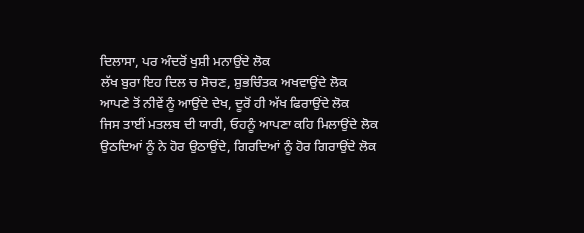ਦਿਲਾਸਾ, ਪਰ ਅੰਦਰੋਂ ਖੁਸ਼ੀ ਮਨਾਉਂਦੇ ਲੋਕ
ਲੱਖ ਬੁਰਾ ਇਹ ਦਿਲ ਚ ਸੋਚਣ, ਸ਼ੁਭਚਿੰਤਕ ਅਖਵਾਉਂਦੇ ਲੋਕ
ਆਪਣੇ ਤੋਂ ਨੀਵੇਂ ਨੂੰ ਆਉਂਦੇ ਦੇਖ, ਦੂਰੋਂ ਹੀ ਅੱਖ ਫਿਰਾਉਂਦੇ ਲੋਕ
ਜਿਸ ਤਾਈਂ ਮਤਲਬ ਦੀ ਯਾਰੀ, ਓਹਨੂੰ ਆਪਣਾ ਕਹਿ ਮਿਲਾਉਂਦੇ ਲੋਕ
ਉਠਦਿਆਂ ਨੂੰ ਨੇ ਹੋਰ ਉਠਾਉਂਦੇ, ਗਿਰਦਿਆਂ ਨੂੰ ਹੋਰ ਗਿਰਾਉਂਦੇ ਲੋਕ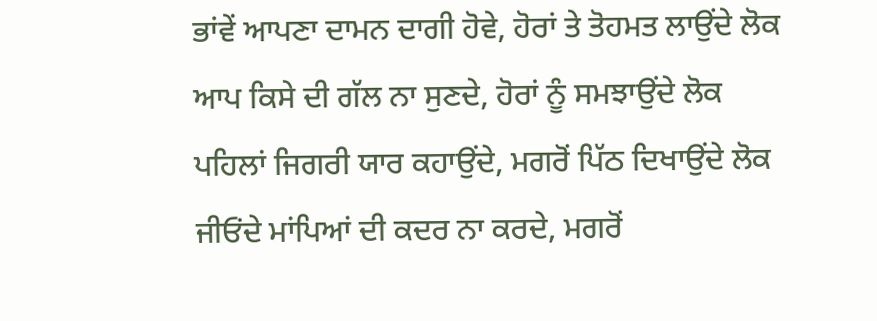ਭਾਂਵੇਂ ਆਪਣਾ ਦਾਮਨ ਦਾਗੀ ਹੋਵੇ, ਹੋਰਾਂ ਤੇ ਤੋਹਮਤ ਲਾਉਂਦੇ ਲੋਕ
ਆਪ ਕਿਸੇ ਦੀ ਗੱਲ ਨਾ ਸੁਣਦੇ, ਹੋਰਾਂ ਨੂੰ ਸਮਝਾਉਂਦੇ ਲੋਕ
ਪਹਿਲਾਂ ਜਿਗਰੀ ਯਾਰ ਕਹਾਉਂਦੇ, ਮਗਰੋਂ ਪਿੱਠ ਦਿਖਾਉਂਦੇ ਲੋਕ
ਜੀਓਂਦੇ ਮਾਂਪਿਆਂ ਦੀ ਕਦਰ ਨਾ ਕਰਦੇ, ਮਗਰੋਂ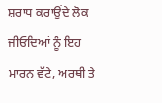ਸ਼ਰਾਧ ਕਰਾਉਂਦੇ ਲੋਕ
ਜੀਓਦਿਆਂ ਨੂੰ ਇਹ ਮਾਰਨ ਵੱਟੇ, ਅਰਥੀ ਤੇ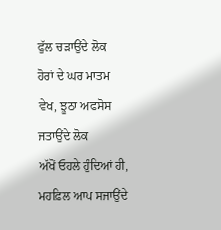ਫੁੱਲ ਚੜਾਉਂਦੇ ਲੋਕ
ਹੋਰਾਂ ਦੇ ਘਰ ਮਾਤਮ ਵੇਖ, ਝੂਠਾ ਅਫਸੋਸ ਜਤਾਉਂਦੇ ਲੋਕ
ਅੱਖੋਂ ਓਹਲੇ ਹੁੰਦਿਆਂ ਹੀ, ਮਹਫ਼ਿਲ ਆਪ ਸਜਾਉਂਦੇ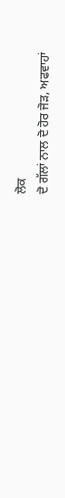ਲੋਕ
ਦੋ ਗੱਲਾਂ ਨਾਲ ਦੋ ਹੋਰ ਜੋੜ, ਅਫਵਾਹਾਂ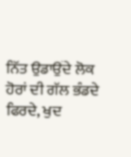ਨਿੱਤ ਉਡਾਉਂਦੇ ਲੋਕ
ਹੋਰਾਂ ਦੀ ਗੱਲ ਭੰਡਦੇ ਫਿਰਦੇ, ਖੁਦ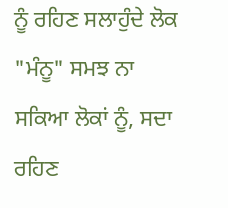ਨੂੰ ਰਹਿਣ ਸਲਾਹੁੰਦੇ ਲੋਕ
"ਮੰਨੂ" ਸਮਝ ਨਾ ਸਕਿਆ ਲੋਕਾਂ ਨੂੰ, ਸਦਾ ਰਹਿਣ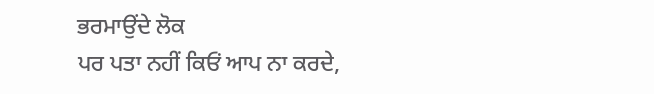ਭਰਮਾਉਂਦੇ ਲੋਕ
ਪਰ ਪਤਾ ਨਹੀਂ ਕਿਓਂ ਆਪ ਨਾ ਕਰਦੇ,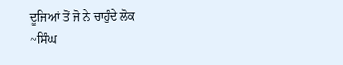ਦੂਜਿਆਂ ਤੋਂ ਜੋ ਨੇ ਚਾਹੁੰਦੇ ਲੋਕ
~ਸਿੰਘ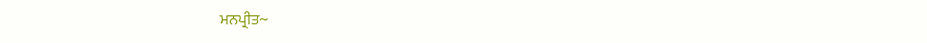ਮਨਪ੍ਰੀਤ~